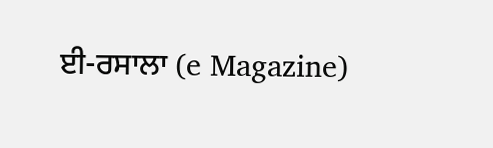ਈ-ਰਸਾਲਾ (e Magazine)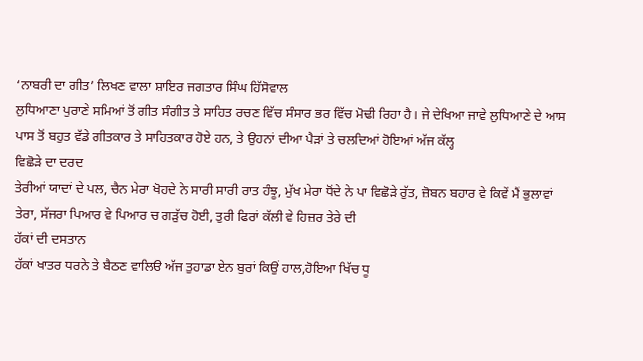‘ਨਾਬਰੀ ਦਾ ਗੀਤ’ ਲਿਖਣ ਵਾਲਾ ਸ਼ਾਇਰ ਜਗਤਾਰ ਸਿੰਘ ਹਿੱਸੋਵਾਲ
ਲੁਧਿਆਣਾ ਪੁਰਾਣੇ ਸਮਿਆਂ ਤੋਂ ਗੀਤ ਸੰਗੀਤ ਤੇ ਸਾਹਿਤ ਰਚਣ ਵਿੱਚ ਸੰਸਾਰ ਭਰ ਵਿੱਚ ਮੋਢੀ ਰਿਹਾ ਹੈ। ਜੇ ਦੇਖਿਆ ਜਾਵੇ ਲੁਧਿਆਣੇ ਦੇ ਆਸ ਪਾਸ ਤੋਂ ਬਹੁਤ ਵੱਡੇ ਗੀਤਕਾਰ ਤੇ ਸਾਹਿਤਕਾਰ ਹੋਏ ਹਨ, ਤੇ ਉਹਨਾਂ ਦੀਆ ਪੈੜਾਂ ਤੇ ਚਲਦਿਆਂ ਹੋਇਆਂ ਅੱਜ ਕੱਲ੍ਹ
ਵਿਛੋੜੇ ਦਾ ਦਰਦ
ਤੇਰੀਆਂ ਯਾਦਾਂ ਦੇ ਪਲ, ਚੈਨ ਮੇਰਾ ਖੋਹਦੇ ਨੇ ਸਾਰੀ ਸਾਰੀ ਰਾਤ ਹੰਝੂ, ਮੁੱਖ ਮੇਰਾ ਧੋਂਦੇ ਨੇ ਪਾ ਵਿਛੋੜੇ ਰੁੱਤ, ਜ਼ੋਬਨ ਬਹਾਰ ਵੇ ਕਿਵੇਂ ਮੈਂ ਭੁਲਾਵਾਂ ਤੇਰਾ, ਸੱਜਰਾ ਪਿਆਰ ਵੇ ਪਿਆਰ ਚ ਗੜੁੱਚ ਹੋਈ, ਤੁਰੀ ਫਿਰਾਂ ਕੱਲੀ ਵੇ ਹਿਜ਼ਰ ਤੇਰੇ ਦੀ
ਹੱਕਾਂ ਦੀ ਦਸਤਾਨ
ਹੱਕਾਂ ਖਾਤਰ ਧਰਨੇ ਤੇ ਬੈਠਣ ਵਾਲਿੳ ਅੱਜ ਤੁਹਾਡਾ ਏਨ ਬੁਰਾਂ ਕਿਉਂ ਹਾਲ,ਹੋਇਆ ਖਿੱਚ ਧੂ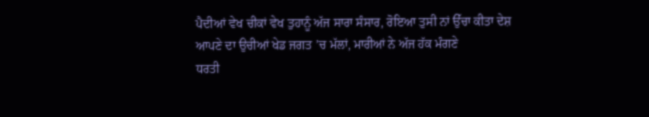ਪੈਦੀਆਂ ਵੇਖ ਚੀਕਾਂ ਵੇਖ ਤੁਹਾਨੂੰ ਅੱਜ ਸਾਰਾ ਸੰਸਾਰ, ਰੋਇਆ ਤੁਸੀ ਨਾਂ ਉੱਚਾ ਕੀਤਾ ਦੇਸ਼ ਆਪਣੇ ਦਾ ਉਚੀਆਂ ਖੇਡ ਜਗਤ ’ਚ ਮੱਲਾਂ, ਮਾਰੀਆਂ ਨੇ ਅੱਜ ਹੱਕ ਮੰਗਣੇ
ਧਰਤੀ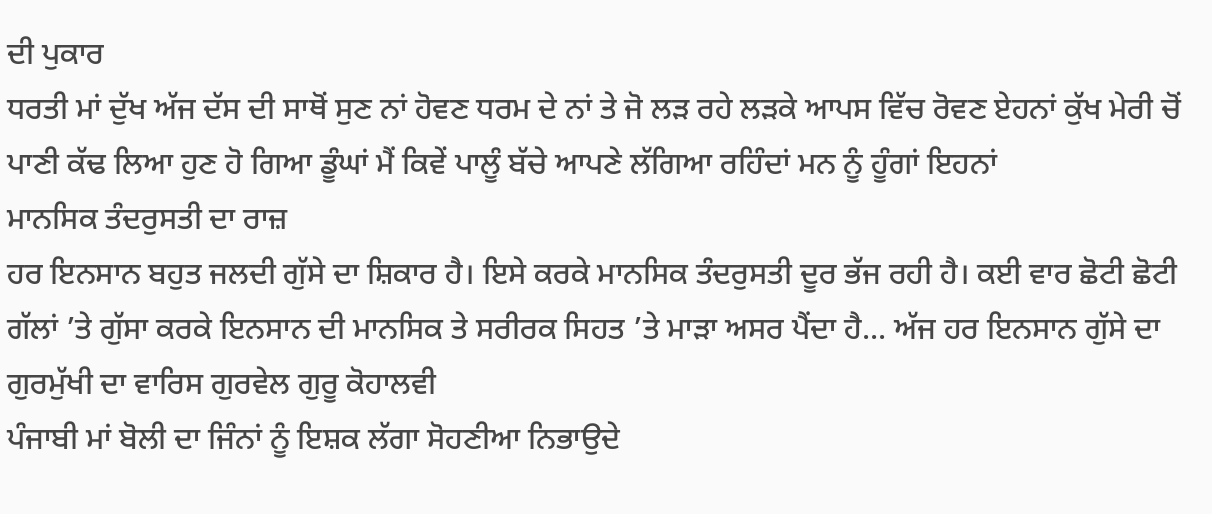ਦੀ ਪੁਕਾਰ
ਧਰਤੀ ਮਾਂ ਦੁੱਖ ਅੱਜ ਦੱਸ ਦੀ ਸਾਥੋਂ ਸੁਣ ਨਾਂ ਹੋਵਣ ਧਰਮ ਦੇ ਨਾਂ ਤੇ ਜੋ ਲੜ ਰਹੇ ਲੜਕੇ ਆਪਸ ਵਿੱਚ ਰੋਵਣ ਏਹਨਾਂ ਕੁੱਖ ਮੇਰੀ ਚੋਂ ਪਾਣੀ ਕੱਢ ਲਿਆ ਹੁਣ ਹੋ ਗਿਆ ਡੂੰਘਾਂ ਮੈਂ ਕਿਵੇਂ ਪਾਲੂੰ ਬੱਚੇ ਆਪਣੇ ਲੱਗਿਆ ਰਹਿੰਦਾਂ ਮਨ ਨੂੰ ਹੂੰਗਾਂ ਇਹਨਾਂ
ਮਾਨਸਿਕ ਤੰਦਰੁਸਤੀ ਦਾ ਰਾਜ਼
ਹਰ ਇਨਸਾਨ ਬਹੁਤ ਜਲਦੀ ਗੁੱਸੇ ਦਾ ਸ਼ਿਕਾਰ ਹੈ। ਇਸੇ ਕਰਕੇ ਮਾਨਸਿਕ ਤੰਦਰੁਸਤੀ ਦੂਰ ਭੱਜ ਰਹੀ ਹੈ। ਕਈ ਵਾਰ ਛੋਟੀ ਛੋਟੀ ਗੱਲਾਂ ’ਤੇ ਗੁੱਸਾ ਕਰਕੇ ਇਨਸਾਨ ਦੀ ਮਾਨਸਿਕ ਤੇ ਸਰੀਰਕ ਸਿਹਤ ’ਤੇ ਮਾੜਾ ਅਸਰ ਪੈਂਦਾ ਹੈ... ਅੱਜ ਹਰ ਇਨਸਾਨ ਗੁੱਸੇ ਦਾ
ਗੁਰਮੁੱਖੀ ਦਾ ਵਾਰਿਸ ਗੁਰਵੇਲ ਗੁਰੂ ਕੋਹਾਲਵੀ
ਪੰਜਾਬੀ ਮਾਂ ਬੋਲੀ ਦਾ ਜਿੰਨਾਂ ਨੂੰ ਇਸ਼ਕ ਲੱਗਾ ਸੋਹਣੀਆ ਨਿਭਾਉਦੇ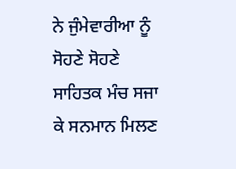ਨੇ ਜੁੰਮੇਵਾਰੀਆ ਨੂੰ ਸੋਹਣੇ ਸੋਹਣੇ ਸਾਹਿਤਕ ਮੰਚ ਸਜਾ ਕੇ ਸਨਮਾਨ ਮਿਲਣ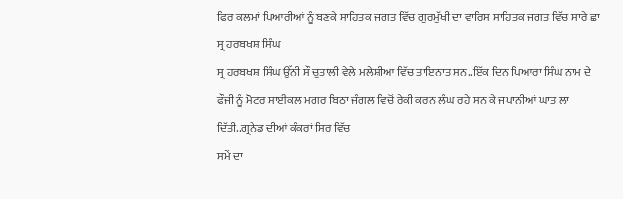ਫਿਰ ਕਲਮਾਂ ਪਿਆਰੀਆਂ ਨੂੰ ਬਣਕੇ ਸਾਹਿਤਕ ਜਗਤ ਵਿੱਚ ਗੁਰਮੁੱਖੀ ਦਾ ਵਾਰਿਸ ਸਾਹਿਤਕ ਜਗਤ ਵਿੱਚ ਸਾਰੇ ਛਾ
ਸ੍ਰ ਹਰਬਖਸ਼ ਸਿੰਘ
ਸ੍ਰ ਹਰਬਖਸ਼ ਸਿੰਘ ਉੱਨੀ ਸੌ ਚੁਤਾਲੀ ਵੇਲੇ ਮਲੇਸ਼ੀਆ ਵਿੱਚ ਤਾਇਨਾਤ ਸਨ..ਇੱਕ ਦਿਨ ਪਿਆਰਾ ਸਿੰਘ ਨਾਮ ਦੇ ਫੌਜੀ ਨੂੰ ਮੋਟਰ ਸਾਈਕਲ ਮਗਰ ਬਿਠਾ ਜੰਗਲ ਵਿਚੋਂ ਰੇਕੀ ਕਰਨ ਲੰਘ ਰਹੇ ਸਨ ਕੇ ਜਪਾਨੀਆਂ ਘਾਤ ਲਾ ਦਿੱਤੀ..ਗ੍ਰਨੇਡ ਦੀਆਂ ਕੰਕਰਾਂ ਸਿਰ ਵਿੱਚ
ਸਮੇਂ ਦਾ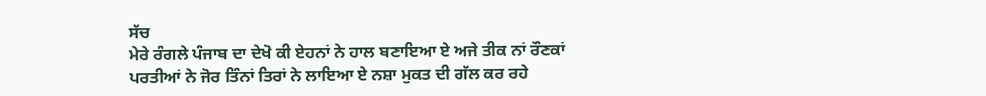ਸੱਚ
ਮੇਰੇ ਰੰਗਲੇ ਪੰਜਾਬ ਦਾ ਦੇਖੋ ਕੀ ਏਹਨਾਂ ਨੇ ਹਾਲ ਬਣਾਇਆ ਏ ਅਜੇ ਤੀਕ ਨਾਂ ਰੌਣਕਾਂ ਪਰਤੀਆਂ ਨੇ ਜੋਰ ਤਿੰਨਾਂ ਤਿਰਾਂ ਨੇ ਲਾਇਆ ਏ ਨਸ਼ਾ ਮੁਕਤ ਦੀ ਗੱਲ ਕਰ ਰਹੇ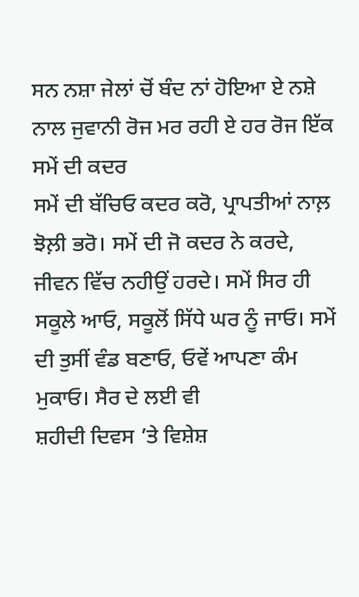ਸਨ ਨਸ਼ਾ ਜੇਲਾਂ ਚੋਂ ਬੰਦ ਨਾਂ ਹੋਇਆ ਏ ਨਸ਼ੇ ਨਾਲ ਜੁਵਾਨੀ ਰੋਜ ਮਰ ਰਹੀ ਏ ਹਰ ਰੋਜ ਇੱਕ
ਸਮੇਂ ਦੀ ਕਦਰ
ਸਮੇਂ ਦੀ ਬੱਚਿਓ ਕਦਰ ਕਰੋ, ਪ੍ਰਾਪਤੀਆਂ ਨਾਲ਼ ਝੋਲ਼ੀ ਭਰੋ। ਸਮੇਂ ਦੀ ਜੋ ਕਦਰ ਨੇ ਕਰਦੇ, ਜੀਵਨ ਵਿੱਚ ਨਹੀਉਂ ਹਰਦੇ। ਸਮੇਂ ਸਿਰ ਹੀ ਸਕੂਲੇ ਆਓ, ਸਕੂਲੋਂ ਸਿੱਧੇ ਘਰ ਨੂੰ ਜਾਓ। ਸਮੇਂ ਦੀ ਤੁਸੀਂ ਵੰਡ ਬਣਾਓ, ਓਵੇਂ ਆਪਣਾ ਕੰਮ ਮੁਕਾਓ। ਸੈਰ ਦੇ ਲਈ ਵੀ
ਸ਼ਹੀਦੀ ਦਿਵਸ ’ਤੇ ਵਿਸ਼ੇਸ਼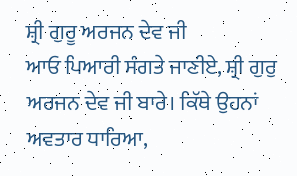ਸ਼੍ਰੀ ਗੁਰੂ ਅਰਜਨ ਦੇਵ ਜੀ
ਆਓ ਪਿਆਰੀ ਸੰਗਤੇ ਜਾਣੀਏ, ਸ਼੍ਰੀ ਗੁਰੁ ਅਰਜਨ ਦੇਵ ਜੀ ਬਾਰੇ। ਕਿੱਥੇ ਉਹਨਾਂ ਅਵਤਾਰ ਧਾਰਿਆ,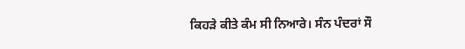ਕਿਹੜੇ ਕੀਤੇ ਕੰਮ ਸੀ ਨਿਆਰੇ। ਸੰਨ ਪੰਦਰਾਂ ਸੌ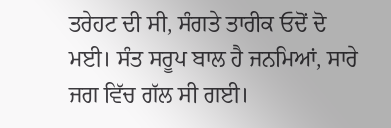ਤਰੇਹਟ ਦੀ ਸੀ, ਸੰਗਤੇ ਤਾਰੀਕ ਓਦੋਂ ਦੋ ਮਈ। ਸੰਤ ਸਰੂਪ ਬਾਲ ਹੈ ਜਨਮਿਆਂ, ਸਾਰੇ ਜਗ ਵਿੱਚ ਗੱਲ ਸੀ ਗਈ।